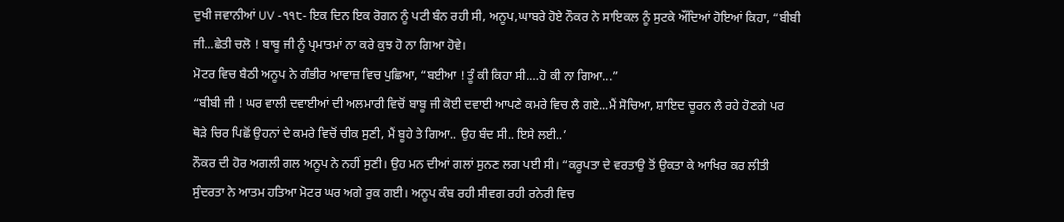ਦੁਖੀ ਜਵਾਨੀਆਂ UV -੧੧੮- ਇਕ ਦਿਨ ਇਕ ਰੋਗਨ ਨੂੰ ਪਟੀ ਬੰਨ ਰਹੀ ਸੀ, ਅਨੂਪ,ਘਾਬਰੇ ਹੋਏ ਨੌਕਰ ਨੇ ਸਾਇਕਲ ਨੂੰ ਸੁਟਕੇ ਔਂਦਿਆਂ ਹੋਇਆਂ ਕਿਹਾ, “ਬੀਬੀ ਜੀ...ਛੇਤੀ ਚਲੋ ! ਬਾਬੂ ਜੀ ਨੂੰ ਪ੍ਰਮਾਤਮਾਂ ਨਾ ਕਰੇ ਕੁਝ ਹੋ ਨਾ ਗਿਆ ਹੋਵੇ।
ਮੋਟਰ ਵਿਚ ਬੈਠੀ ਅਨੂਪ ਨੇ ਗੰਭੀਰ ਆਵਾਜ਼ ਵਿਚ ਪੁਛਿਆ, “ਬਈਆ ! ਤੂੰ ਕੀ ਕਿਹਾ ਸੀ.…ਹੋ ਕੀ ਨਾ ਗਿਆ...”
“ਬੀਬੀ ਜੀ ! ਘਰ ਵਾਲੀ ਦਵਾਈਆਂ ਦੀ ਅਲਮਾਰੀ ਵਿਚੋਂ ਬਾਬੂ ਜੀ ਕੋਈ ਦਵਾਈ ਆਪਣੇ ਕਮਰੇ ਵਿਚ ਲੈ ਗਏ...ਮੈਂ ਸੋਚਿਆ, ਸ਼ਾਇਦ ਚੂਰਨ ਲੈ ਰਹੇ ਹੋਣਗੇ ਪਰ ਥੋੜੇ ਚਿਰ ਪਿਛੋਂ ਉਹਨਾਂ ਦੇ ਕਮਰੇ ਵਿਚੋਂ ਚੀਕ ਸੁਣੀ, ਮੈਂ ਬੂਹੇ ਤੇ ਗਿਆ.. ਉਹ ਬੰਦ ਸੀ.. ਇਸੇ ਲਈ..’
ਨੌਕਰ ਦੀ ਹੋਰ ਅਗਲੀ ਗਲ ਅਨੂਪ ਨੇ ਨਹੀਂ ਸੁਣੀ। ਉਹ ਮਨ ਦੀਆਂ ਗਲਾਂ ਸੁਨਣ ਲਗ ਪਈ ਸੀ। “ਕਰੂਪਤਾ ਦੇ ਵਰਤਾਉ ਤੋਂ ਉਕਤਾ ਕੇ ਆਖਿਰ ਕਰ ਲੀਤੀ ਸੁੰਦਰਤਾ ਨੇ ਆਤਮ ਹਤਿਆ ਮੋਟਰ ਘਰ ਅਗੇ ਰੁਕ ਗਈ। ਅਨੂਪ ਕੰਬ ਰਹੀ ਸੀਵਗ ਰਹੀ ਰਨੇਰੀ ਵਿਚ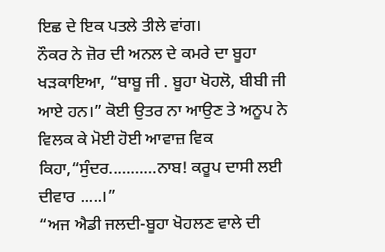ਇਛ ਦੇ ਇਕ ਪਤਲੇ ਤੀਲੇ ਵਾਂਗ।
ਨੌਕਰ ਨੇ ਜ਼ੋਰ ਦੀ ਅਨਲ ਦੇ ਕਮਰੇ ਦਾ ਬੂਹਾ ਖੜਕਾਇਆ, “ਬਾਬੂ ਜੀ . ਬੂਹਾ ਖੋਹਲੋ, ਬੀਬੀ ਜੀ ਆਏ ਹਨ।” ਕੋਈ ਉਤਰ ਨਾ ਆਉਣ ਤੇ ਅਨੂਪ ਨੇ ਵਿਲਕ ਕੇ ਮੋਈ ਹੋਈ ਆਵਾਜ਼ ਵਿਕ ਕਿਹਾ,“ਸੁੰਦਰ..………ਨਾਬ! ਕਰੂਪ ਦਾਸੀ ਲਈ ਦੀਵਾਰ .....।”
“ਅਜ ਐਡੀ ਜਲਦੀ-ਬੂਹਾ ਖੋਹਲਣ ਵਾਲੇ ਦੀ